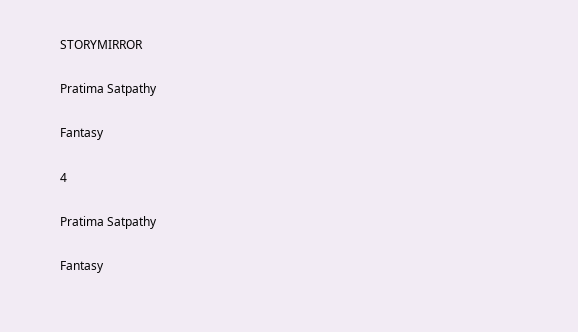STORYMIRROR

Pratima Satpathy

Fantasy

4

Pratima Satpathy

Fantasy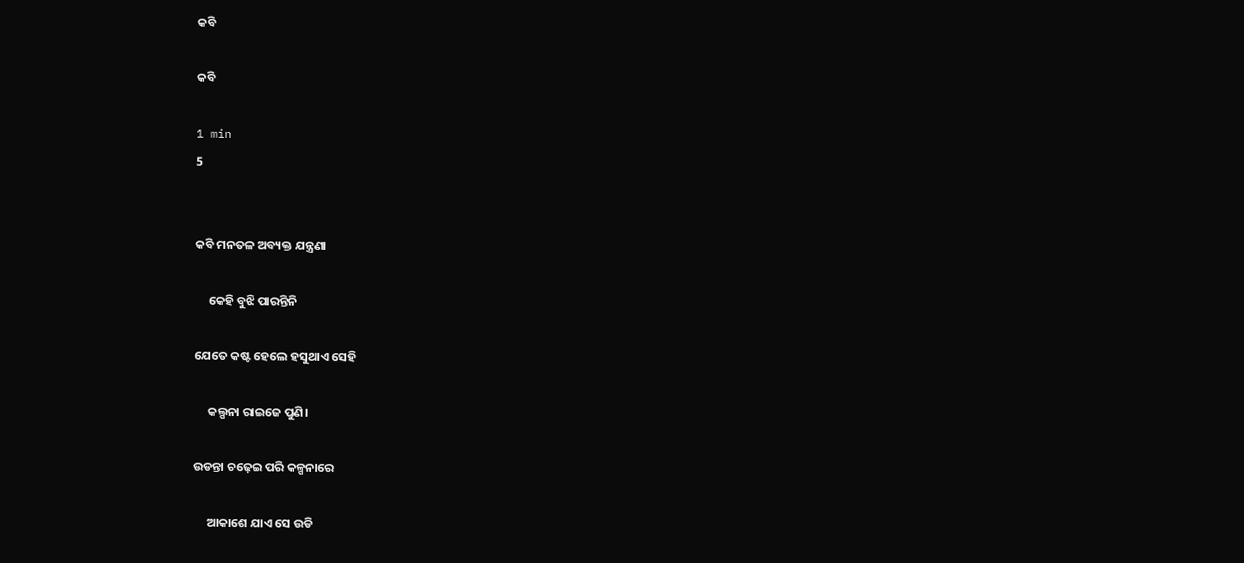କବି

କବି

1 min
5


କବି ମନତଳ ଅବ୍ୟକ୍ତ ଯନ୍ତ୍ରଣା

     କେହି ବୁଝି ପାରନ୍ତିନି

ଯେତେ କଷ୍ଟ ହେଲେ ହସୁଥାଏ ସେହି

     କଲ୍ପନା ରାଇଜେ ପୁଣି।

ଉଡନ୍ତା ଚଢ଼େଇ ପରି କଳ୍ପନାରେ

     ଆକାଶେ ଯାଏ ସେ ଉଡି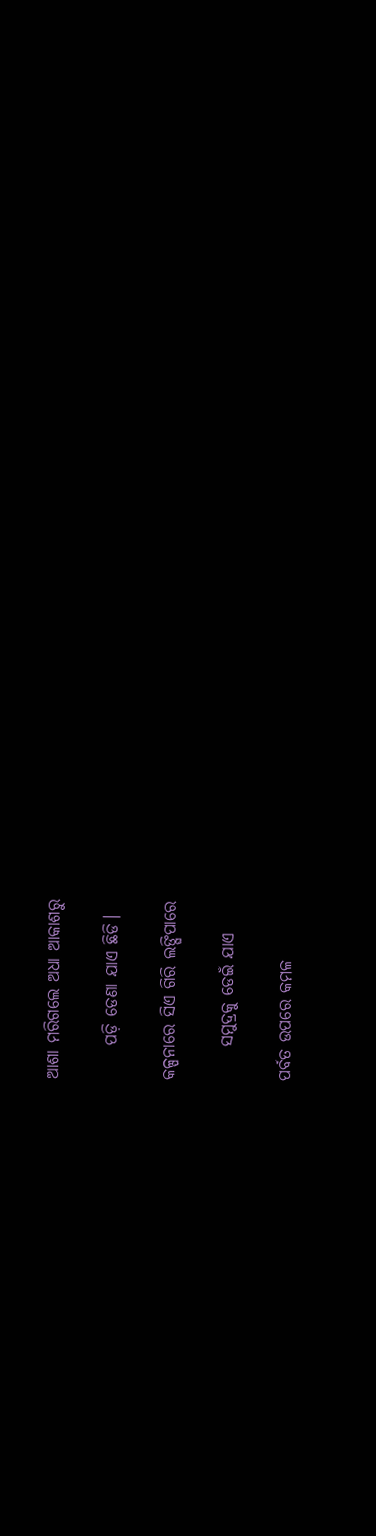ଆଶା ମରିଗଲେ ଅଧା ଆକାଶରୁ

     ପଡ଼ି ଡେଣା ଯାଏ ଛିଡି।

କଳ୍ପନାରେ ସିଏ ଗିରି ଲଙ୍ଘିପାରେ

     ସମୁଦ୍ରକୁ ଡେଇଁ ଯାଏ

ପର୍ବତ ଉପରେ କମଳ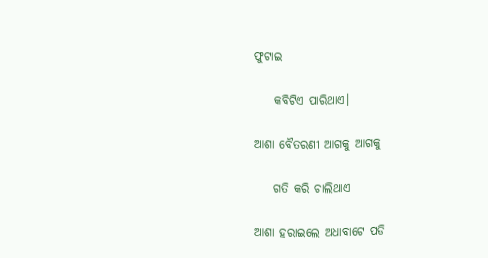ଫୁଟାଇ

    କବିଟିଏ ପାରିଥାଏ।

ଆଶା ବୈତରଣୀ ଆଗକୁ ଆଗକୁ

    ଗତି କରି ଚାଲିଥାଏ

ଆଶା ହରାଇଲେ ଅଧାବାଟେ ପଡି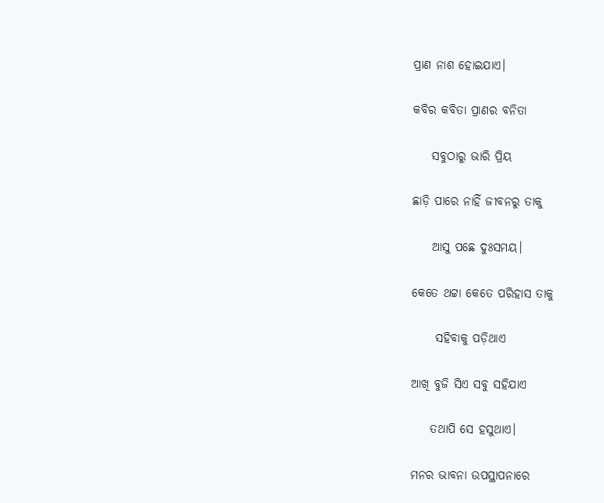ପ୍ରାଣ ନାଶ ହୋଇଯାଏ।

କବିର କବିତା ପ୍ରାଣର ବନିତା

    ସବୁଠାରୁ ଭାରି ପ୍ରିୟ

ଛାଡ଼ି ପାରେ ନାହିଁ ଜୀବନରୁ ତାକୁ

    ଆସୁ ପଛେ ଦୁଃସମୟ।

କେତେ ଥଟ୍ଟା କେତେ ପରିହାସ ତାକୁ

     ସହିବାକୁ ପଡ଼ିଥାଏ

ଆଖି ବୁଜି ସିଏ ସବୁ ସହିଯାଏ

    ତଥାପି ସେ ହସୁଥାଏ।

ମନର ଭାବନା ଉପସ୍ଥାପନାରେ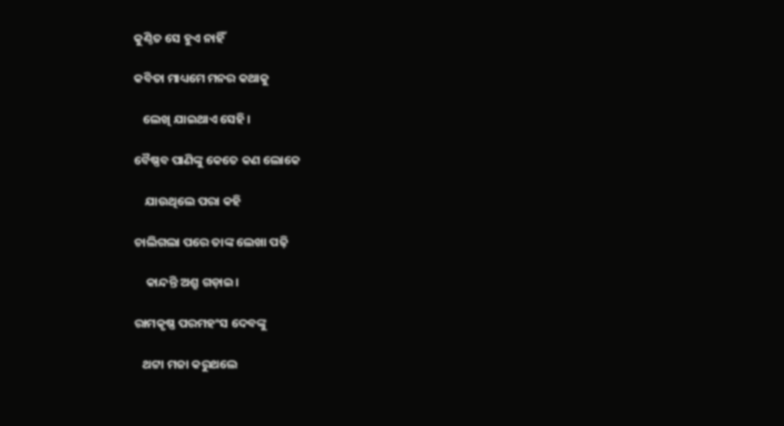କୁଣ୍ଠିତ ସେ ହୁଏ ନାହିଁ

କବିତା ମାଧ୍ୟମେ ମନର କଥାକୁ

   ଲେଖି ଯାଇଥାଏ ସେହି।

ବୈଷ୍ଣବ ପାଣିଙ୍କୁ କେତେ କଣ ଲୋକେ

    ଯାଉଥିଲେ ପରା କହି

ଚାଲିଗଲା ପରେ ତାଙ୍କ ଲେଖା ପଢ଼ି

    କାନ୍ଦନ୍ତି ଅଶ୍ରୁ ଗଡ଼ାଇ।

ରାମକୃଷ୍ଣ ପରମହଂସ ଦେବଙ୍କୁ

   ଥଟ୍ଟା ମଜା କରୁଥଲେ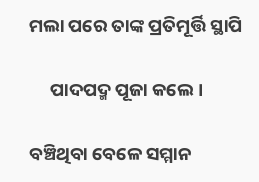ମଲା ପରେ ତାଙ୍କ ପ୍ରତିମୂର୍ତ୍ତି ସ୍ଥାପି

     ପାଦପଦ୍ମ ପୂଜା କଲେ।

ବଞ୍ଚିଥିବା ବେଳେ ସମ୍ମାନ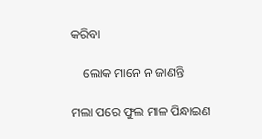କରିବା

    ଲୋକ ମାନେ ନ ଜାଣନ୍ତି

ମଲା ପରେ ଫୁଲ ମାଳ ପିନ୍ଧାଇଣ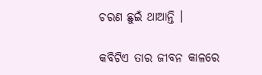ଚରଣ ଛୁଇଁ ଥାଆନ୍ତି ।

କବିଟିଏ ତାର ଜୀବନ କାଳରେ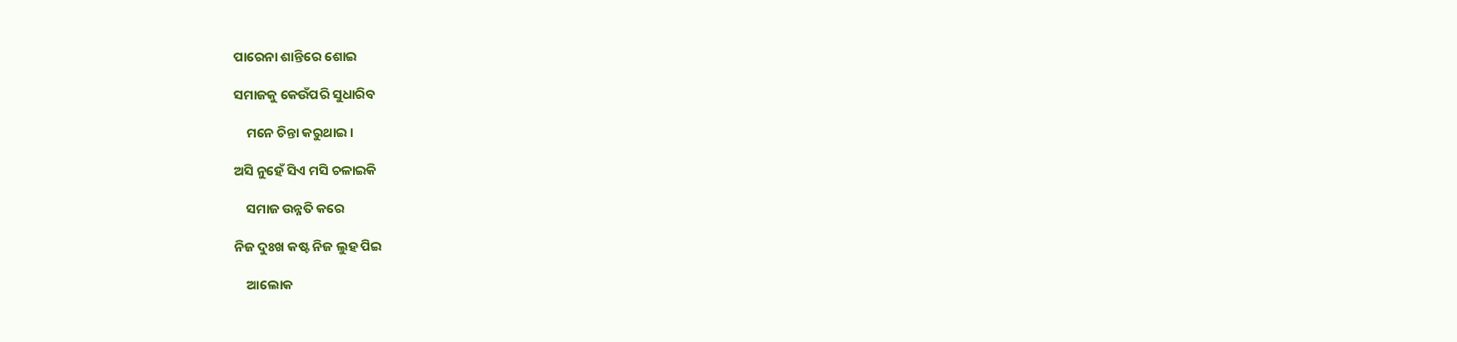ପାରେନା ଶାନ୍ତିରେ ଶୋଇ

ସମାଜକୁ କେଉଁପରି ସୁଧାରିବ

    ମନେ ଚିନ୍ତା କରୁଥାଇ।

ଅସି ନୁହେଁ ସିଏ ମସି ଚଳାଇକି

    ସମାଜ ଉନ୍ନତି କରେ

ନିଜ ଦୁଃଖ କଷ୍ଟ ନିଜ ଲୁହ ପିଇ

    ଆଲୋକ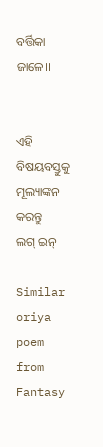ବର୍ତ୍ତିକା ଜାଳେ।।


ଏହି ବିଷୟବସ୍ତୁକୁ ମୂଲ୍ୟାଙ୍କନ କରନ୍ତୁ
ଲଗ୍ ଇନ୍

Similar oriya poem from Fantasy